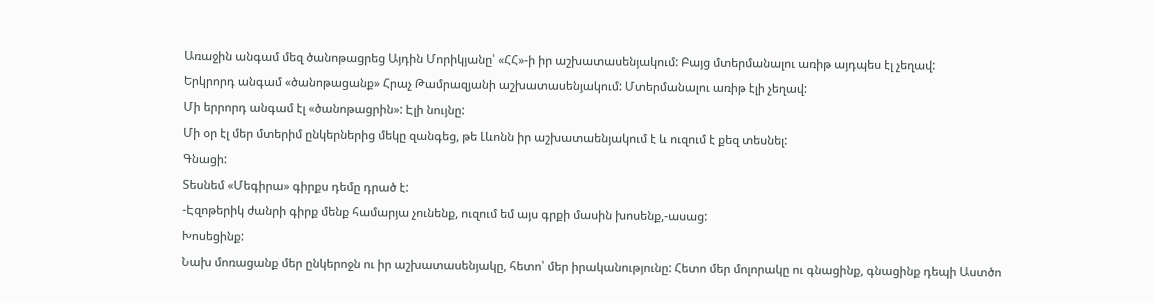Առաջին անգամ մեզ ծանոթացրեց Այդին Մորիկյանը՝ «ՀՀ»-ի իր աշխատասենյակում: Բայց մտերմանալու առիթ այդպես էլ չեղավ:
Երկրորդ անգամ «ծանոթացանք» Հրաչ Թամրազյանի աշխատասենյակում: Մտերմանալու առիթ էլի չեղավ:
Մի երրորդ անգամ էլ «ծանոթացրին»: Էլի նույնը:
Մի օր էլ մեր մտերիմ ընկերներից մեկը զանգեց, թե Լևոնն իր աշխատաենյակում է և ուզում է քեզ տեսնել:
Գնացի:
Տեսնեմ «Մեգիրա» գիրքս դեմը դրած է:
-Էզոթերիկ ժանրի գիրք մենք համարյա չունենք, ուզում եմ այս գրքի մասին խոսենք,-ասաց:
Խոսեցինք:
Նախ մոռացանք մեր ընկերոջն ու իր աշխատասենյակը, հետո՝ մեր իրականությունը: Հետո մեր մոլորակը ու գնացինք, գնացինք դեպի Աստծո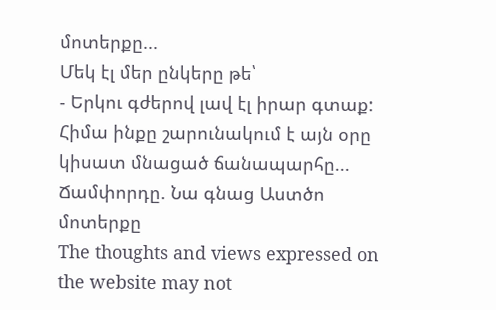մոտերքը...
Մեկ էլ մեր ընկերը թե՝
- Երկու գժերով լավ էլ իրար գտաք:
Հիմա ինքը շարունակում է այն օրը կիսատ մնացած ճանապարհը...
Ճամփորդը. Նա գնաց Աստծո մոտերքը
The thoughts and views expressed on the website may not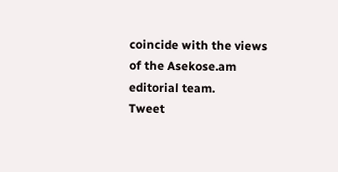coincide with the views of the Asekose.am editorial team.
Tweet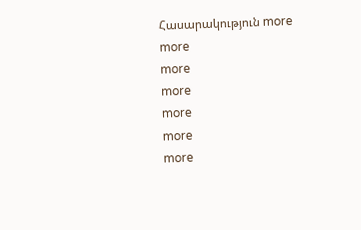Հասարակություն more
more
more
more
more
more
more